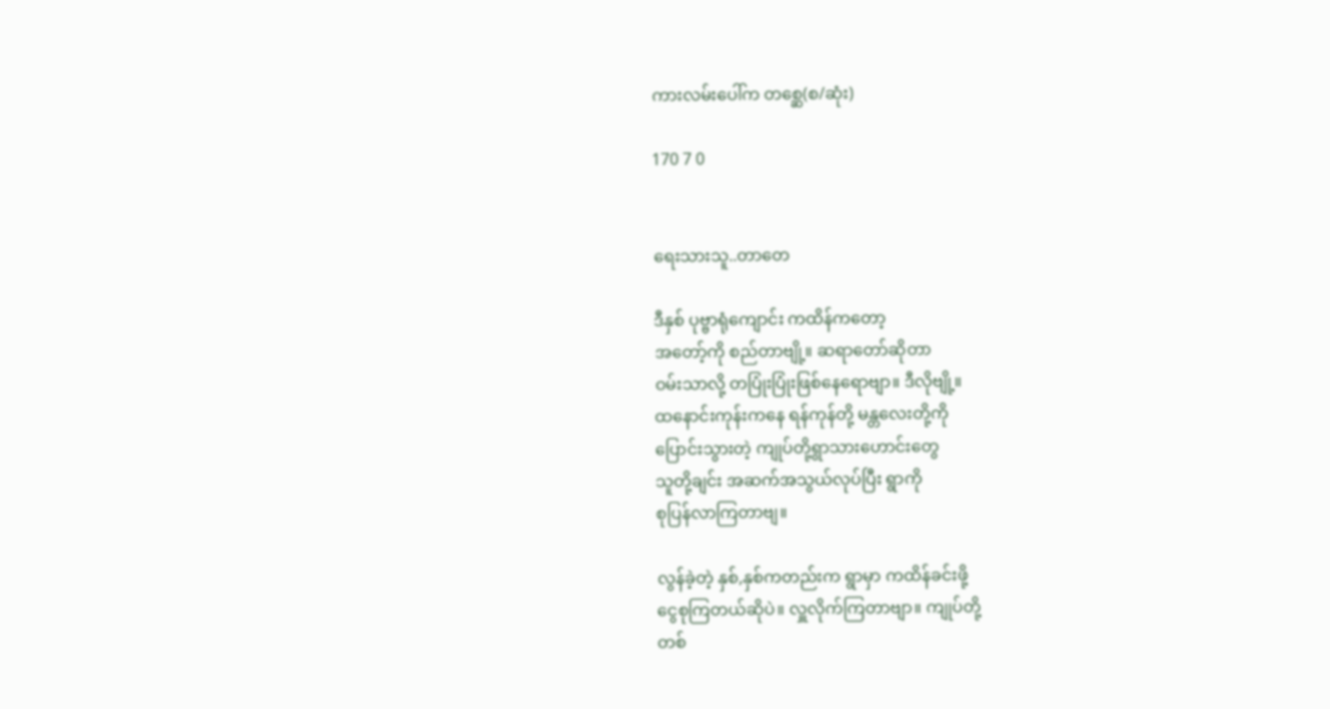ကားလမ်းပေါ်က တစ္ဆေ(စ/ဆုံး)

170 7 0


ရေးသားသူ..တာတေ

ဒီနှစ် ပုဗ္ဗာရုံကျောင်း ကထိန်ကတော့
အတော့်ကို စည်တာဗျို့။ ဆရာတော်ဆိုတာ
ဝမ်းသာလို့ တပြုံးပြုံးဖြစ်နေရောဗျာ။ ဒီလိုဗျို့။
ထနောင်းကုန်းကနေ ရန်ကုန်တို့ မန္တလေးတို့ကို
ပြောင်းသွားတဲ့ ကျုပ်တို့ရွာသားဟောင်းတွေ
သူတို့ချင်း အဆက်အသွယ်လုပ်ပြီး ရွာကို
စုပြန်လာကြတာဗျ။

လွန်ခဲ့တဲ့ နှစ်,နှစ်ကတည်းက ရွာမှာ ကထိန်ခင်းဖို့
ငွေစုကြတယ်ဆိုပဲ။ လှူလိုက်ကြတာဗျာ။ ကျုပ်တို့
တစ်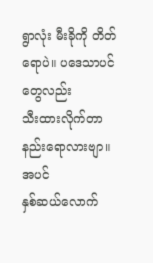ရွာလုံး မီးခိုကို တိတ်ရောပဲ။ ပဒေသာပင်တွေလည်း
သီးထားလိုက်တာ နည်းရောလားဗျာ။ အပင်
နှစ်ဆယ်လောက်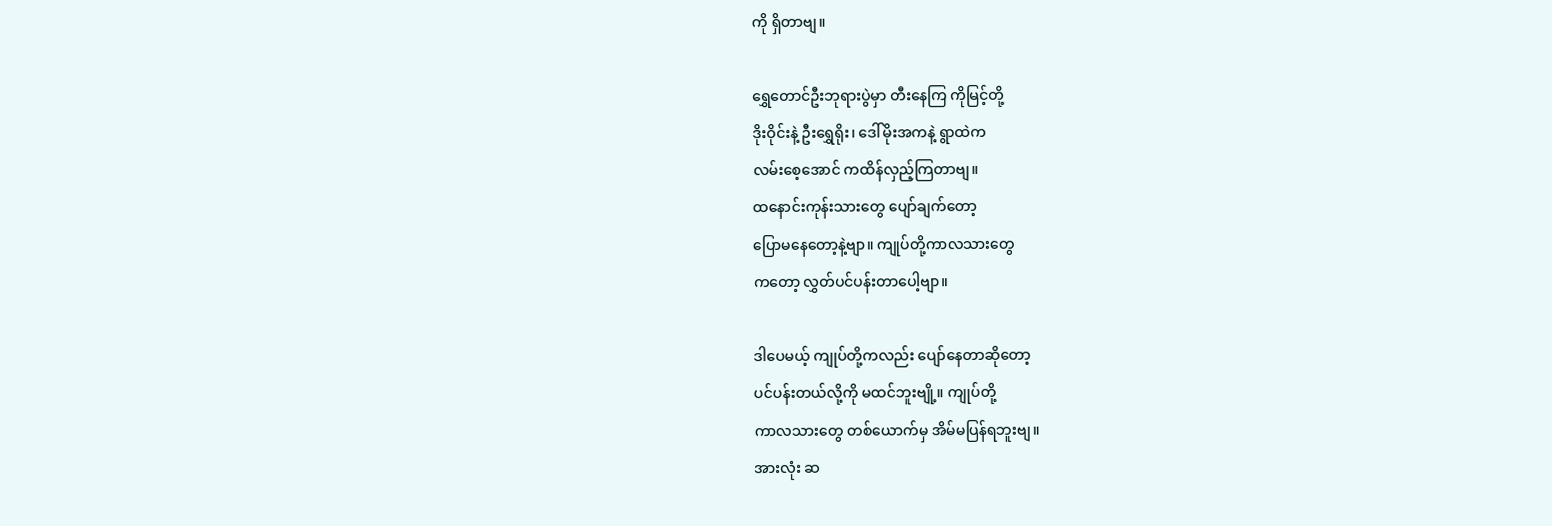ကို ရှိတာဗျ။

ရွှေတောင်ဦးဘုရားပွဲမှာ တီးနေကြ ကိုမြင့်တို့
ဒိုးဝိုင်းနဲ့ ဦးရွှေရိုး၊ ဒေါ်မိုးအကနဲ့ ရွာထဲက
လမ်းစေ့အောင် ကထိန်လှည့်ကြတာဗျ။
ထနောင်းကုန်းသားတွေ ပျော်ချက်တော့
ပြောမနေတော့နဲ့ဗျာ။ ကျုပ်တို့ကာလသားတွေ
ကတော့ လွှတ်ပင်ပန်းတာပေါ့ဗျာ။

ဒါပေမယ့် ကျုပ်တို့ကလည်း ပျော်နေတာဆိုတော့
ပင်ပန်းတယ်လို့ကို မထင်ဘူးဗျို့။ ကျုပ်တို့
ကာလသားတွေ တစ်ယောက်မှ အိမ်မပြန်ရဘူးဗျ။
အားလုံး ဆ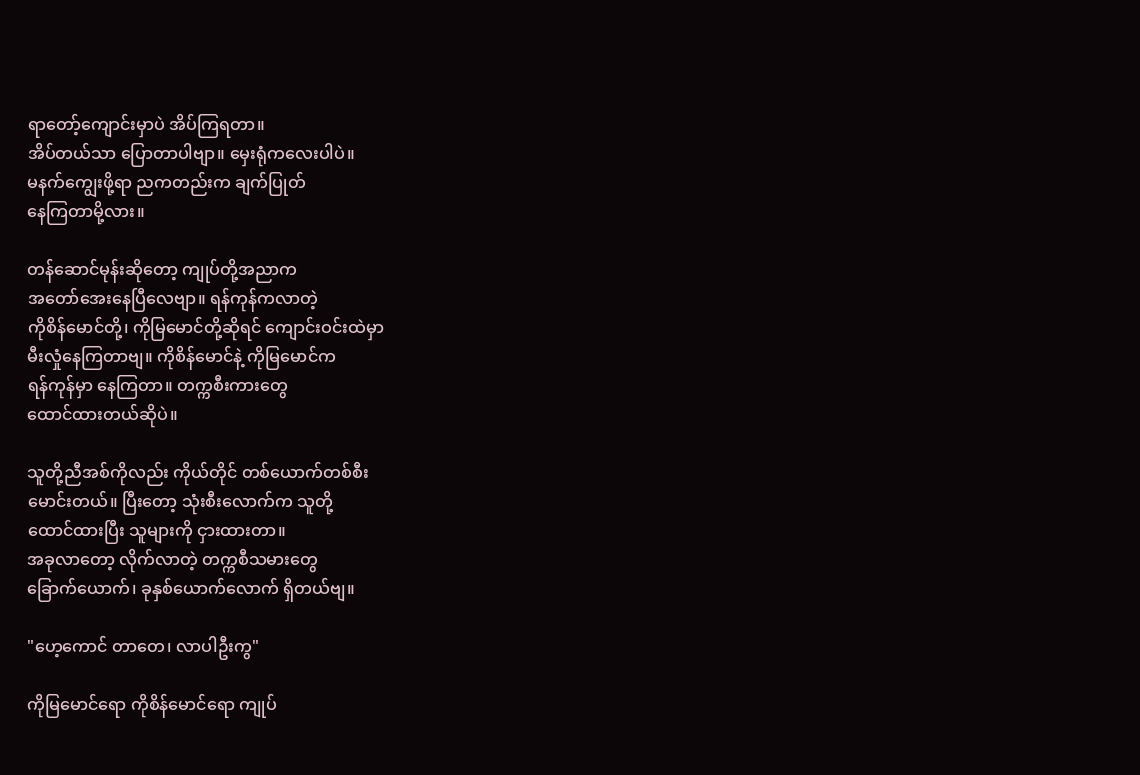ရာတော့်ကျောင်းမှာပဲ အိပ်ကြရတာ။
အိပ်တယ်သာ ပြောတာပါဗျာ။ မှေးရုံကလေးပါပဲ။
မနက်ကျွေးဖို့ရာ ညကတည်းက ချက်ပြုတ်
နေကြတာမို့လား။

တန်ဆောင်မုန်းဆိုတော့ ကျုပ်တို့အညာက
အတော်အေးနေပြီလေဗျာ။ ရန်ကုန်ကလာတဲ့
ကိုစိန်မောင်တို့၊ ကိုမြမောင်တို့ဆိုရင် ကျောင်းဝင်းထဲမှာ
မီးလှုံနေကြတာဗျ။ ကိုစိန်မောင်နဲ့ ကိုမြမောင်က
ရန်ကုန်မှာ နေကြတာ။ တက္ကစီးကားတွေ
ထောင်ထားတယ်ဆိုပဲ။

သူတို့ညီအစ်ကိုလည်း ကိုယ်တိုင် တစ်ယောက်တစ်စီး
မောင်းတယ်။ ပြီးတော့ သုံးစီးလောက်က သူတို့
ထောင်ထားပြီး သူများကို ငှားထားတာ။
အခုလာတော့ လိုက်လာတဲ့ တက္ကစီသမားတွေ
ခြောက်ယောက်၊ ခုနှစ်ယောက်လောက် ရှိတယ်ဗျ။

"ဟေ့ကောင် တာတေ၊ လာပါဦးကွ"

ကိုမြမောင်ရော ကိုစိန်မောင်ရော ကျုပ်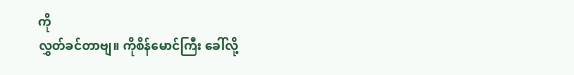ကို
လွှတ်ခင်တာဗျ။ ကိုစိန်မောင်ကြီး ခေါ်လို့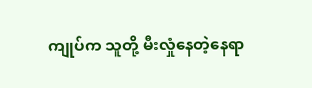ကျုပ်က သူတို့ မီးလှုံနေတဲ့နေရာ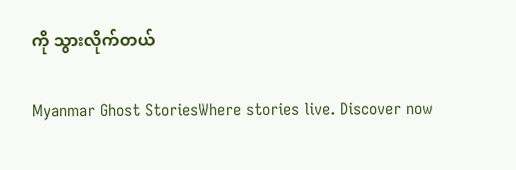ကို သွားလိုက်တယ်

Myanmar Ghost StoriesWhere stories live. Discover now